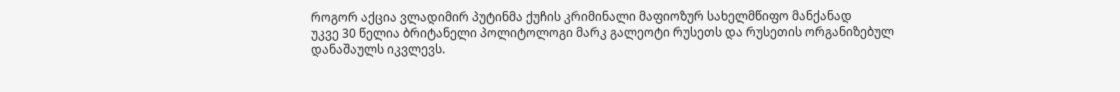როგორ აქცია ვლადიმირ პუტინმა ქუჩის კრიმინალი მაფიოზურ სახელმწიფო მანქანად
უკვე 30 წელია ბრიტანელი პოლიტოლოგი მარკ გალეოტი რუსეთს და რუსეთის ორგანიზებულ დანაშაულს იკვლევს.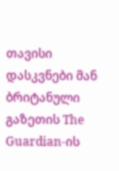თავისი დასკვნები მან ბრიტანული გაზეთის The Guardian-ის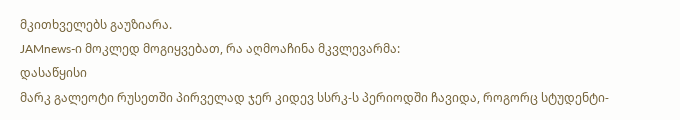მკითხველებს გაუზიარა.
JAMnews-ი მოკლედ მოგიყვებათ, რა აღმოაჩინა მკვლევარმა:
დასაწყისი
მარკ გალეოტი რუსეთში პირველად ჯერ კიდევ სსრკ-ს პერიოდში ჩავიდა, როგორც სტუდენტი-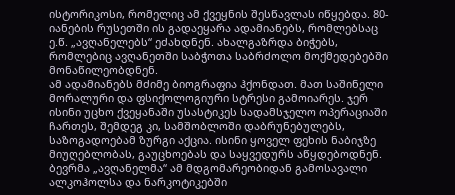ისტორიკოსი, რომელიც ამ ქვეყნის შესწავლას იწყებდა. 80-იანების რუსეთში ის გადაეყარა ადამიანებს, რომლებსაც ე.წ. „ავღანელებს“ ეძახდნენ. ახალგაზრდა ბიჭებს, რომლებიც ავღანეთში საბჭოთა საბრძოლო მოქმედებებში მონაწილეობდნენ.
ამ ადამიანებს მძიმე ბიოგრაფია ჰქონდათ. მათ საშინელი მორალური და ფსიქოლოგიური სტრესი გამოიარეს. ჯერ ისინი უცხო ქვეყანაში უსასტიკეს სადამსჯელო ოპერაციაში ჩართეს, შემდეგ კი, სამშობლოში დაბრუნებულებს, საზოგადოებამ ზურგი აქცია. ისინი ყოველ ფეხის ნაბიჯზე მიუღებლობას, გაუცხოებას და საყვედურს აწყდებოდნენ.
ბევრმა „ავღანელმა“ ამ მდგომარეობიდან გამოსავალი ალკოჰოლსა და ნარკოტიკებში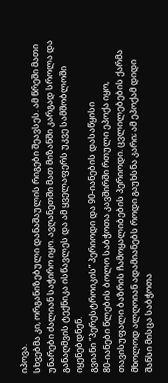იპოვა.
სხვებმა კი, ორგანიზებული დანაშაულის რიგები შეავსეს. ამ წრეში მათი უნარები ძალიან საჭირო იყო. ავღანეთში მათ მიზანში კარგად სროლა და განაღმვის ტექნიკა ისწავლეს და ამ ყველაფერს უკვე სამშობლოში იყენებდნენ.
გვიანი “პერესტროიკის” პერიოდი და 90-იანების დასაწყისი
80-იანები წლების ბოლო საბჭოთა კავშირში რთული ეპოქა იყო, თავისუფალი ბაზრის ჩამოყალიბების პერიოდი. ცვლილებების ქარმა მხოლოდ ალღოიან ადამიანებს როდი გაუხსნა კარი; ამ ეპოქამ დიდი შანსი მისცა საბჭოთა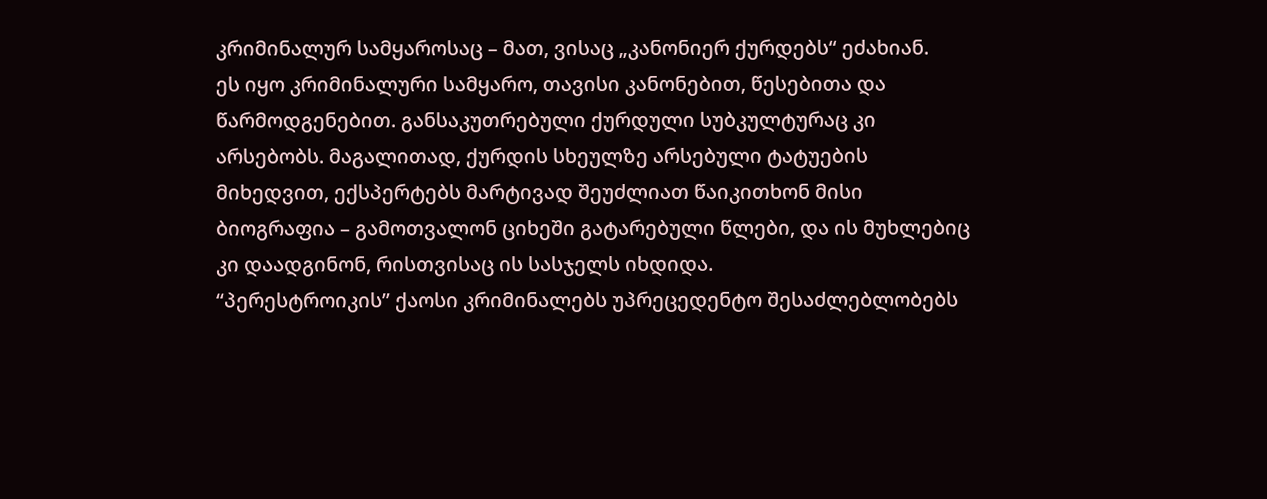კრიმინალურ სამყაროსაც – მათ, ვისაც „კანონიერ ქურდებს“ ეძახიან.
ეს იყო კრიმინალური სამყარო, თავისი კანონებით, წესებითა და წარმოდგენებით. განსაკუთრებული ქურდული სუბკულტურაც კი არსებობს. მაგალითად, ქურდის სხეულზე არსებული ტატუების მიხედვით, ექსპერტებს მარტივად შეუძლიათ წაიკითხონ მისი ბიოგრაფია – გამოთვალონ ციხეში გატარებული წლები, და ის მუხლებიც კი დაადგინონ, რისთვისაც ის სასჯელს იხდიდა.
“პერესტროიკის” ქაოსი კრიმინალებს უპრეცედენტო შესაძლებლობებს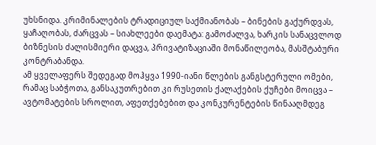უხსნიდა. კრიმინალების ტრადიციულ საქმიანობას – ბინების გაქურდვას, ყაჩაღობას, ძარცვას – სიახლეები დაემატა: გამოძალვა, ხარკის სანაცვლოდ ბიზნესის ძალისმიერი დაცვა, პრივატიზაციაში მონაწილეობა, მასშტაბური კონტრაბანდა.
ამ ყველაფერს შედეგად მოჰყვა 1990-იანი წლების განგსტერული ომები, რამაც საბჭოთა, განსაკუთრებით კი რუსეთის ქალაქების ქუჩები მოიცვა – ავტომატების სროლით, აფეთქებებით და კონკურენტების წინააღმდეგ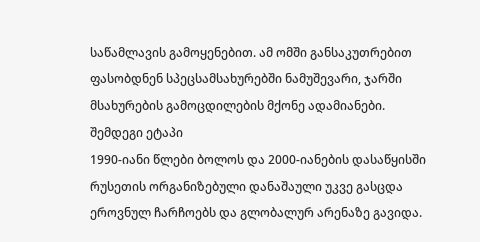საწამლავის გამოყენებით. ამ ომში განსაკუთრებით ფასობდნენ სპეცსამსახურებში ნამუშევარი, ჯარში მსახურების გამოცდილების მქონე ადამიანები.
შემდეგი ეტაპი
1990-იანი წლები ბოლოს და 2000-იანების დასაწყისში რუსეთის ორგანიზებული დანაშაული უკვე გასცდა ეროვნულ ჩარჩოებს და გლობალურ არენაზე გავიდა.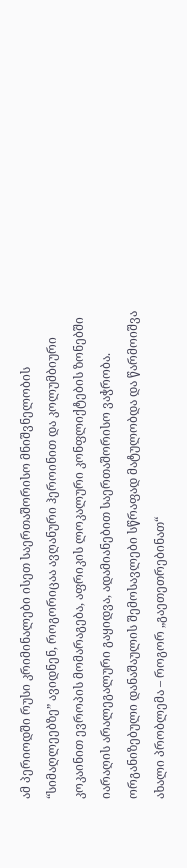ამ პერიოდში რუსი კრიმინალები ისეთ საერთაშორისო მნიშვნელობის “სიმაღლეებზე” ავიდნენ, როგორიცაა ავღანური ჰეროინით და კოლუმბიური კოკაინით ევროპის მომარაგება, აფრიკის ლოკალური კონფლიქტების ზონებში იარაღის არალეგალური გაყიდვა, ადამიანებით საერთაშორისო ვაჭრობა.
ორგანიზებული დანაშაულის შემოსავლები სწრაფად მატულობდა და წარმოიშვა ახალი პრობლემა – როგორ „გაეთეთრებინათ“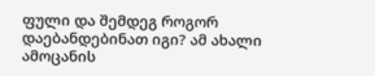ფული და შემდეგ როგორ დაებანდებინათ იგი? ამ ახალი ამოცანის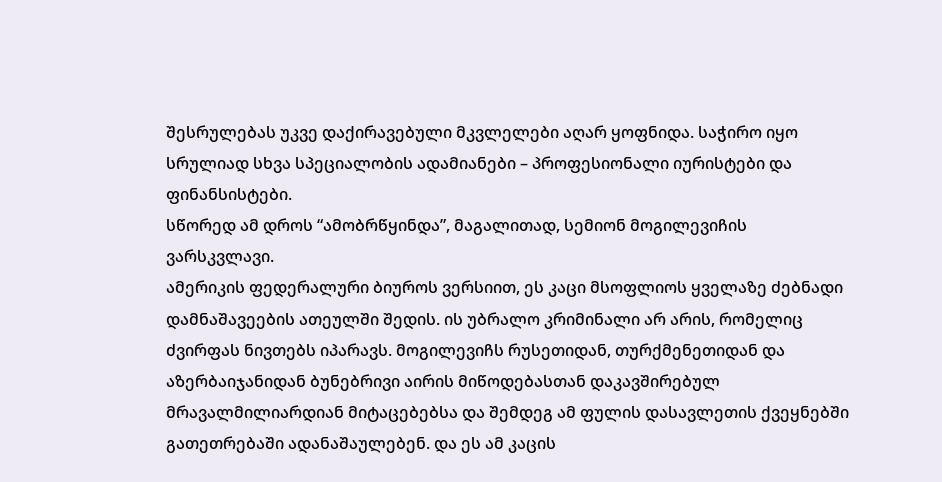შესრულებას უკვე დაქირავებული მკვლელები აღარ ყოფნიდა. საჭირო იყო სრულიად სხვა სპეციალობის ადამიანები – პროფესიონალი იურისტები და ფინანსისტები.
სწორედ ამ დროს “ამობრწყინდა”, მაგალითად, სემიონ მოგილევიჩის ვარსკვლავი.
ამერიკის ფედერალური ბიუროს ვერსიით, ეს კაცი მსოფლიოს ყველაზე ძებნადი დამნაშავეების ათეულში შედის. ის უბრალო კრიმინალი არ არის, რომელიც ძვირფას ნივთებს იპარავს. მოგილევიჩს რუსეთიდან, თურქმენეთიდან და აზერბაიჯანიდან ბუნებრივი აირის მიწოდებასთან დაკავშირებულ მრავალმილიარდიან მიტაცებებსა და შემდეგ ამ ფულის დასავლეთის ქვეყნებში გათეთრებაში ადანაშაულებენ. და ეს ამ კაცის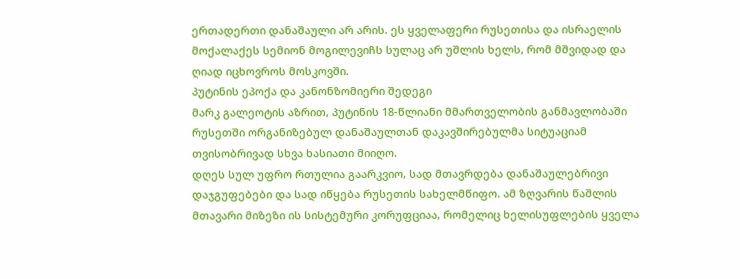ერთადერთი დანაშაული არ არის. ეს ყველაფერი რუსეთისა და ისრაელის მოქალაქეს სემიონ მოგილევიჩს სულაც არ უშლის ხელს, რომ მშვიდად და ღიად იცხოვროს მოსკოვში.
პუტინის ეპოქა და კანონზომიერი შედეგი
მარკ გალეოტის აზრით, პუტინის 18-წლიანი მმართველობის განმავლობაში რუსეთში ორგანიზებულ დანაშაულთან დაკავშირებულმა სიტუაციამ თვისობრივად სხვა ხასიათი მიიღო.
დღეს სულ უფრო რთულია გაარკვიო, სად მთავრდება დანაშაულებრივი დაჯგუფებები და სად იწყება რუსეთის სახელმწიფო. ამ ზღვარის წაშლის მთავარი მიზეზი ის სისტემური კორუფციაა, რომელიც ხელისუფლების ყველა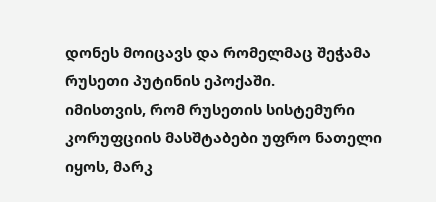დონეს მოიცავს და რომელმაც შეჭამა რუსეთი პუტინის ეპოქაში.
იმისთვის, რომ რუსეთის სისტემური კორუფციის მასშტაბები უფრო ნათელი იყოს, მარკ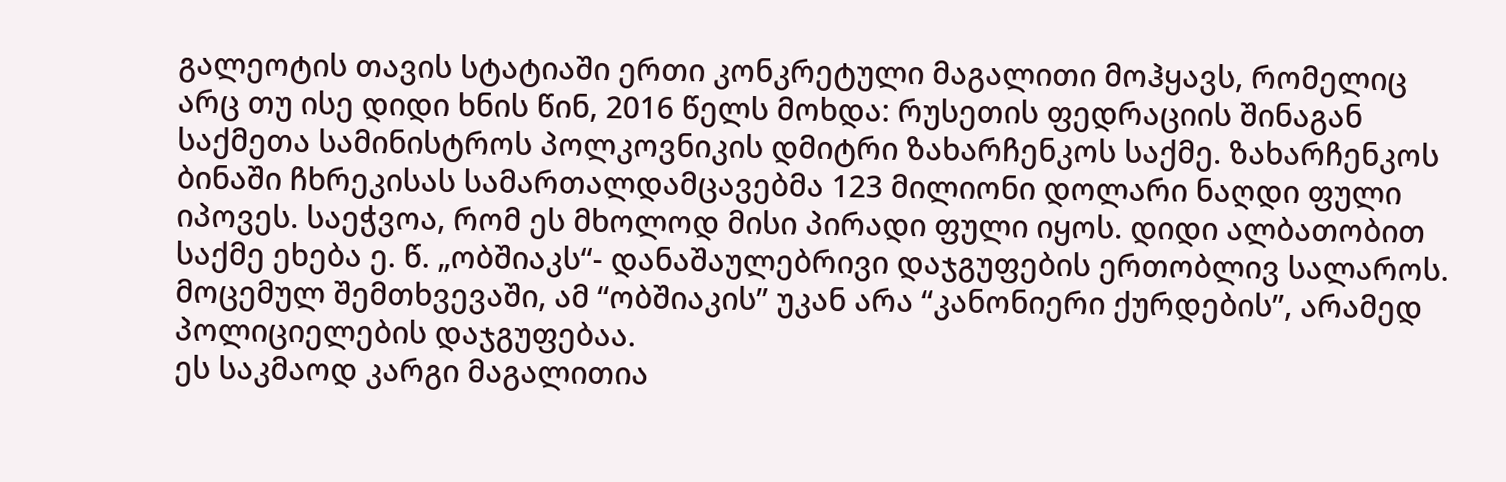გალეოტის თავის სტატიაში ერთი კონკრეტული მაგალითი მოჰყავს, რომელიც არც თუ ისე დიდი ხნის წინ, 2016 წელს მოხდა: რუსეთის ფედრაციის შინაგან საქმეთა სამინისტროს პოლკოვნიკის დმიტრი ზახარჩენკოს საქმე. ზახარჩენკოს ბინაში ჩხრეკისას სამართალდამცავებმა 123 მილიონი დოლარი ნაღდი ფული იპოვეს. საეჭვოა, რომ ეს მხოლოდ მისი პირადი ფული იყოს. დიდი ალბათობით საქმე ეხება ე. წ. „ობშიაკს“- დანაშაულებრივი დაჯგუფების ერთობლივ სალაროს. მოცემულ შემთხვევაში, ამ “ობშიაკის” უკან არა “კანონიერი ქურდების”, არამედ პოლიციელების დაჯგუფებაა.
ეს საკმაოდ კარგი მაგალითია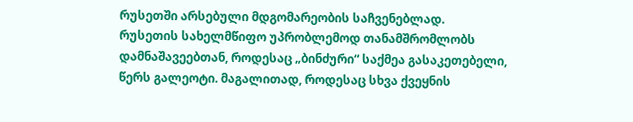რუსეთში არსებული მდგომარეობის საჩვენებლად.
რუსეთის სახელმწიფო უპრობლემოდ თანამშრომლობს დამნაშავეებთან, როდესაც „ბინძური“ საქმეა გასაკეთებელი, წერს გალეოტი. მაგალითად, როდესაც სხვა ქვეყნის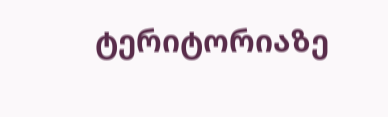ტერიტორიაზე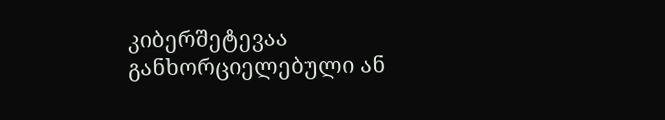კიბერშეტევაა განხორციელებული ან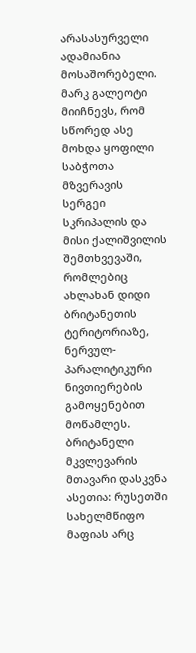არასასურველი ადამიანია მოსაშორებელი. მარკ გალეოტი მიიჩნევს, რომ სწორედ ასე მოხდა ყოფილი საბჭოთა მზვერავის სერგეი სკრიპალის და მისი ქალიშვილის შემთხვევაში, რომლებიც ახლახან დიდი ბრიტანეთის ტერიტორიაზე, ნერვულ-პარალიტიკური ნივთიერების გამოყენებით მოწამლეს.
ბრიტანელი მკვლევარის მთავარი დასკვნა ასეთია: რუსეთში სახელმწიფო მაფიას არც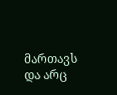მართავს და არც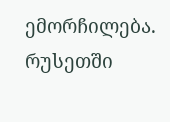ემორჩილება. რუსეთში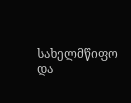სახელმწიფო და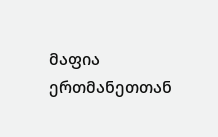მაფია ერთმანეთთან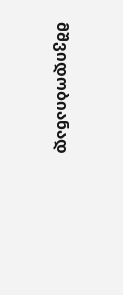მშვიდობიანად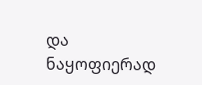და ნაყოფიერად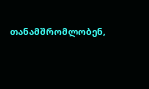თანამშრომლობენ,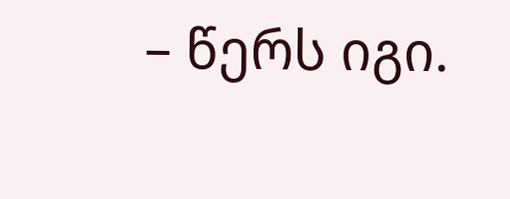– წერს იგი.